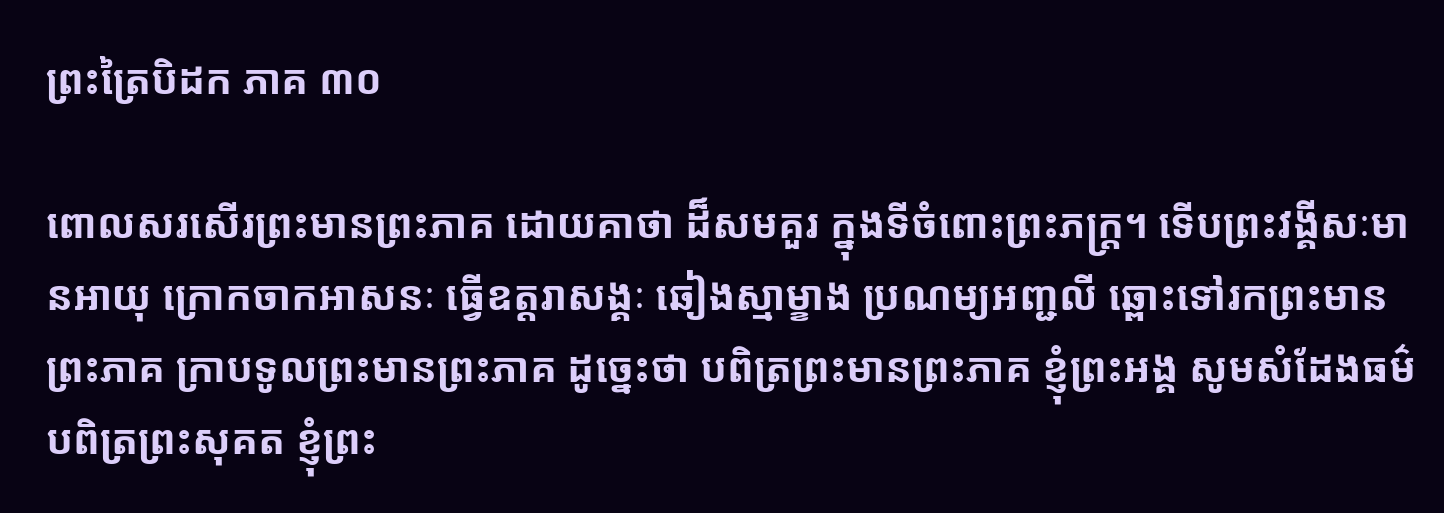ព្រះត្រៃបិដក ភាគ ៣០

ពោលសរសើរព្រះមានព្រះភាគ ដោយគាថា ដ៏សមគួរ ក្នុងទីចំពោះព្រះភក្ត្រ។ ទើបព្រះវង្គីសៈមានអាយុ ក្រោកចាកអាសនៈ ធ្វើឧត្តរាសង្គៈ ឆៀងស្មាម្ខាង ប្រណម្យអញ្ជលី ឆ្ពោះទៅរកព្រះមានព្រះភាគ ក្រាបទូលព្រះមានព្រះភាគ ដូច្នេះថា បពិត្រព្រះមានព្រះភាគ ខ្ញុំព្រះអង្គ សូមសំដែងធម៌ បពិត្រព្រះសុគត ខ្ញុំព្រះ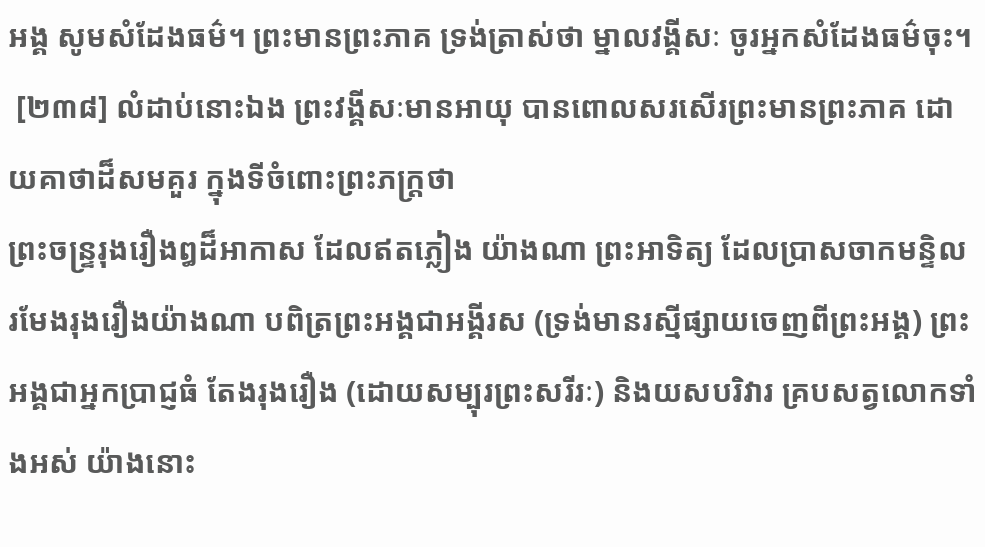អង្គ សូមសំដែងធម៌។ ព្រះមានព្រះភាគ ទ្រង់ត្រាស់ថា ម្នាលវង្គីសៈ ចូរអ្នកសំដែងធម៌ចុះ។
 [២៣៨] លំដាប់នោះឯង ព្រះវង្គីសៈមានអាយុ បានពោលសរសើរព្រះមានព្រះភាគ ដោយគាថាដ៏សមគួរ ក្នុងទីចំពោះព្រះភក្រ្តថា
ព្រះចន្ទ្ររុងរឿងឰដ៏អាកាស ដែលឥតភ្លៀង យ៉ាងណា ព្រះអាទិត្យ ដែលប្រាសចាកមន្ទិល រមែងរុងរឿងយ៉ាងណា បពិត្រព្រះអង្គជាអង្គីរស (ទ្រង់មានរស្មីផ្សាយចេញពីព្រះអង្គ) ព្រះអង្គជាអ្នកប្រាជ្ញធំ តែងរុងរឿង (ដោយសម្បុរព្រះសរីរៈ) និងយសបរិវារ គ្របសត្វលោកទាំងអស់ យ៉ាងនោះ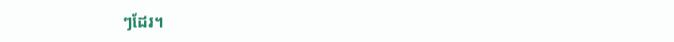ៗដែរ។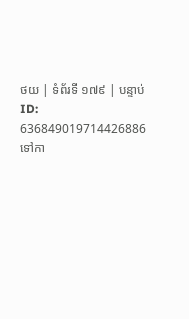ថយ | ទំព័រទី ១៧៩ | បន្ទាប់
ID: 636849019714426886
ទៅកា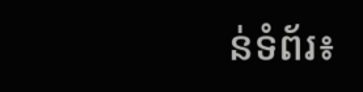ន់ទំព័រ៖